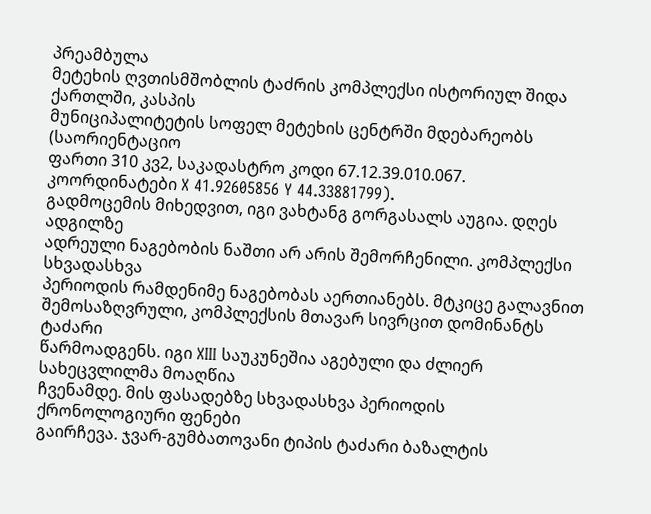პრეამბულა
მეტეხის ღვთისმშობლის ტაძრის კომპლექსი ისტორიულ შიდა ქართლში, კასპის
მუნიციპალიტეტის სოფელ მეტეხის ცენტრში მდებარეობს (საორიენტაციო
ფართი 310 კვ2, საკადასტრო კოდი 67.12.39.010.067. კოორდინატები X 41.92605856 Y 44.33881799).
გადმოცემის მიხედვით, იგი ვახტანგ გორგასალს აუგია. დღეს ადგილზე
ადრეული ნაგებობის ნაშთი არ არის შემორჩენილი. კომპლექსი სხვადასხვა
პერიოდის რამდენიმე ნაგებობას აერთიანებს. მტკიცე გალავნით
შემოსაზღვრული, კომპლექსის მთავარ სივრცით დომინანტს ტაძარი
წარმოადგენს. იგი XIII საუკუნეშია აგებული და ძლიერ სახეცვლილმა მოაღწია
ჩვენამდე. მის ფასადებზე სხვადასხვა პერიოდის ქრონოლოგიური ფენები
გაირჩევა. ჯვარ-გუმბათოვანი ტიპის ტაძარი ბაზალტის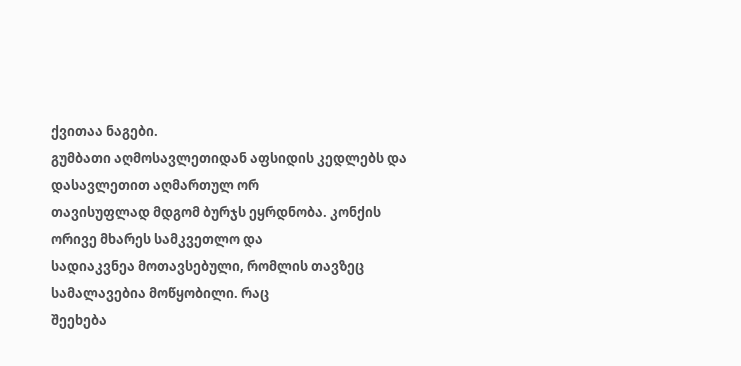ქვითაა ნაგები.
გუმბათი აღმოსავლეთიდან აფსიდის კედლებს და დასავლეთით აღმართულ ორ
თავისუფლად მდგომ ბურჯს ეყრდნობა. კონქის ორივე მხარეს სამკვეთლო და
სადიაკვნეა მოთავსებული, რომლის თავზეც სამალავებია მოწყობილი. რაც
შეეხება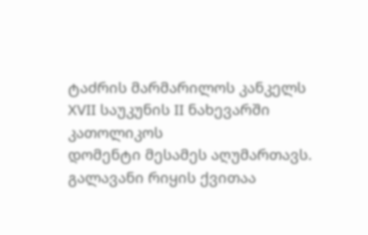ტაძრის მარმარილოს კანკელს XVII საუკუნის II ნახევარში კათოლიკოს
დომენტი მესამეს აღუმართავს. გალავანი რიყის ქვითაა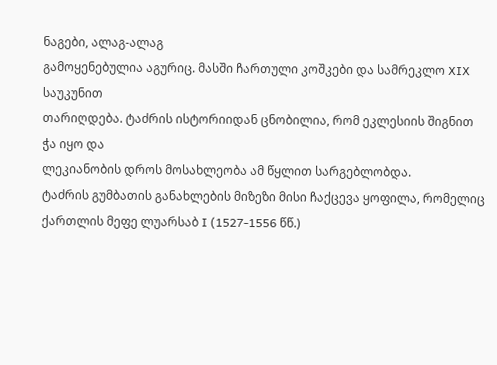ნაგები, ალაგ-ალაგ
გამოყენებულია აგურიც. მასში ჩართული კოშკები და სამრეკლო XIX საუკუნით
თარიღდება. ტაძრის ისტორიიდან ცნობილია, რომ ეკლესიის შიგნით ჭა იყო და
ლეკიანობის დროს მოსახლეობა ამ წყლით სარგებლობდა.
ტაძრის გუმბათის განახლების მიზეზი მისი ჩაქცევა ყოფილა, რომელიც
ქართლის მეფე ლუარსაბ I (1527-1556 წწ.)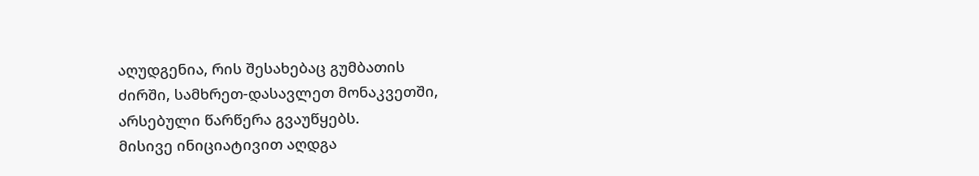აღუდგენია, რის შესახებაც გუმბათის
ძირში, სამხრეთ-დასავლეთ მონაკვეთში, არსებული წარწერა გვაუწყებს.
მისივე ინიციატივით აღდგა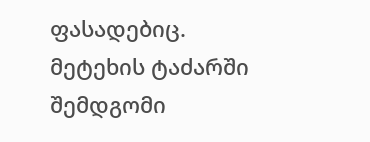ფასადებიც. მეტეხის ტაძარში შემდგომი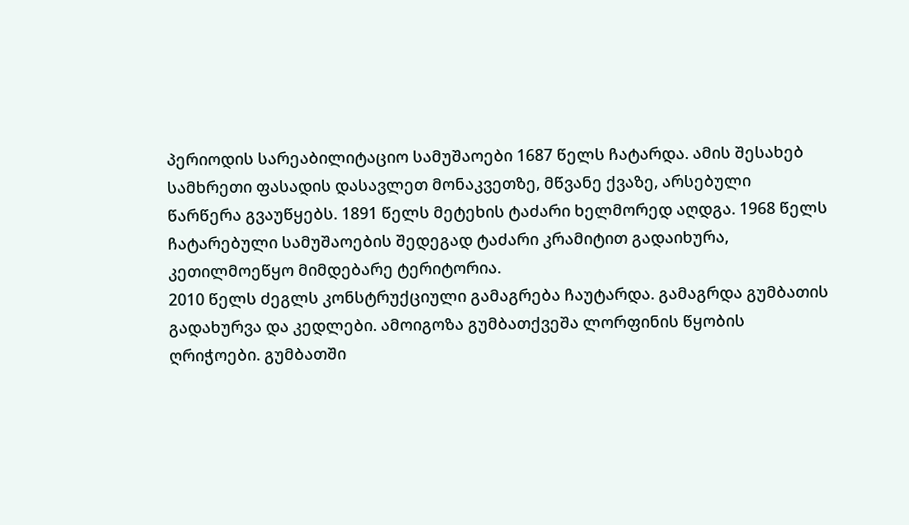პერიოდის სარეაბილიტაციო სამუშაოები 1687 წელს ჩატარდა. ამის შესახებ
სამხრეთი ფასადის დასავლეთ მონაკვეთზე, მწვანე ქვაზე, არსებული
წარწერა გვაუწყებს. 1891 წელს მეტეხის ტაძარი ხელმორედ აღდგა. 1968 წელს
ჩატარებული სამუშაოების შედეგად ტაძარი კრამიტით გადაიხურა,
კეთილმოეწყო მიმდებარე ტერიტორია.
2010 წელს ძეგლს კონსტრუქციული გამაგრება ჩაუტარდა. გამაგრდა გუმბათის
გადახურვა და კედლები. ამოიგოზა გუმბათქვეშა ლორფინის წყობის
ღრიჭოები. გუმბათში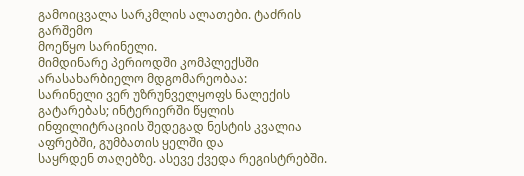გამოიცვალა სარკმლის ალათები. ტაძრის გარშემო
მოეწყო სარინელი.
მიმდინარე პერიოდში კომპლექსში არასახარბიელო მდგომარეობაა:
სარინელი ვერ უზრუნველყოფს ნალექის გატარებას; ინტერიერში წყლის
ინფილიტრაციის შედეგად ნესტის კვალია აფრებში, გუმბათის ყელში და
საყრდენ თაღებზე. ასევე ქვედა რეგისტრებში.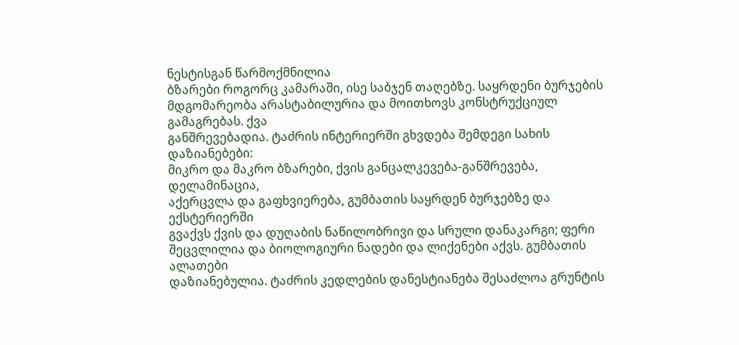ნესტისგან წარმოქმნილია
ბზარები როგორც კამარაში, ისე საბჯენ თაღებზე. საყრდენი ბურჯების
მდგომარეობა არასტაბილურია და მოითხოვს კონსტრუქციულ გამაგრებას. ქვა
განშრევებადია. ტაძრის ინტერიერში გხვდება შემდეგი სახის დაზიანებები:
მიკრო და მაკრო ბზარები, ქვის განცალკევება-განშრევება, დელამინაცია,
აქერცვლა და გაფხვიერება, გუმბათის საყრდენ ბურჯებზე და ექსტერიერში
გვაქვს ქვის და დუღაბის ნაწილობრივი და სრული დანაკარგი; ფერი
შეცვლილია და ბიოლოგიური ნადები და ლიქენები აქვს. გუმბათის ალათები
დაზიანებულია. ტაძრის კედლების დანესტიანება შესაძლოა გრუნტის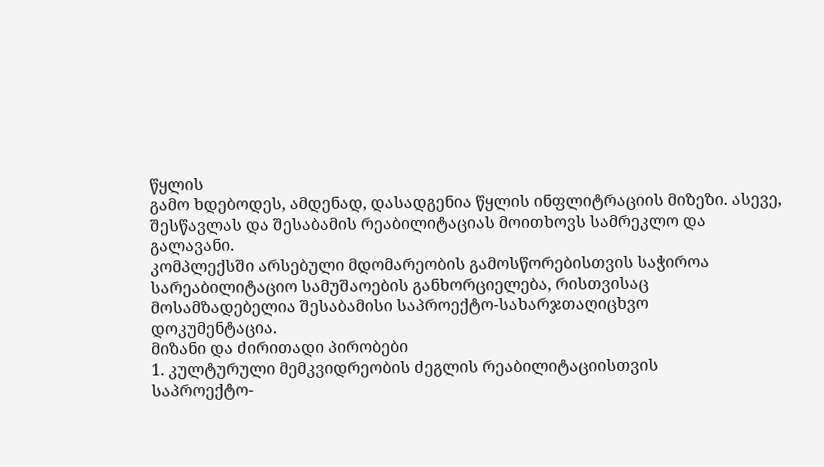წყლის
გამო ხდებოდეს, ამდენად, დასადგენია წყლის ინფლიტრაციის მიზეზი. ასევე,
შესწავლას და შესაბამის რეაბილიტაციას მოითხოვს სამრეკლო და
გალავანი.
კომპლექსში არსებული მდომარეობის გამოსწორებისთვის საჭიროა
სარეაბილიტაციო სამუშაოების განხორციელება, რისთვისაც
მოსამზადებელია შესაბამისი საპროექტო-სახარჯთაღიცხვო
დოკუმენტაცია.
მიზანი და ძირითადი პირობები
1. კულტურული მემკვიდრეობის ძეგლის რეაბილიტაციისთვის
საპროექტო-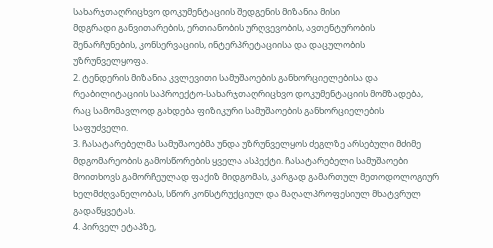სახარჯთაღრიცხვო დოკუმენტაციის შედგენის მიზანია მისი
მდგრადი განვითარების, ერთიანობის ურღვევობის, ავთენტურობის
შენარჩუნების, კონსერვაციის, ინტერპრეტაციისა და დაცულობის
უზრუნველყოფა.
2. ტენდერის მიზანია კვლევითი სამუშაოების განხორციელებისა და
რეაბილიტაციის საპროექტო-სახარჯთაღრიცხვო დოკუმენტაციის მომზადება,
რაც სამომავლოდ გახდება ფიზიკური სამუშაოების განხორციელების
საფუძველი.
3. ჩასატარებელმა სამუშაოებმა უნდა უზრუნველყოს ძეგლზე არსებული მძიმე
მდგომარეობის გამოსწორების ყველა ასპექტი. ჩასატარებელი სამუშაოები
მოითხოვს გამორჩეულად ფაქიზ მიდგომას, კარგად გამართულ მეთოდოლოგიურ
ხელმძღვანელობას, სწორ კონსტრუქციულ და მაღალპროფესიულ მხატვრულ
გადაწყვეტას.
4. პირველ ეტაპზე,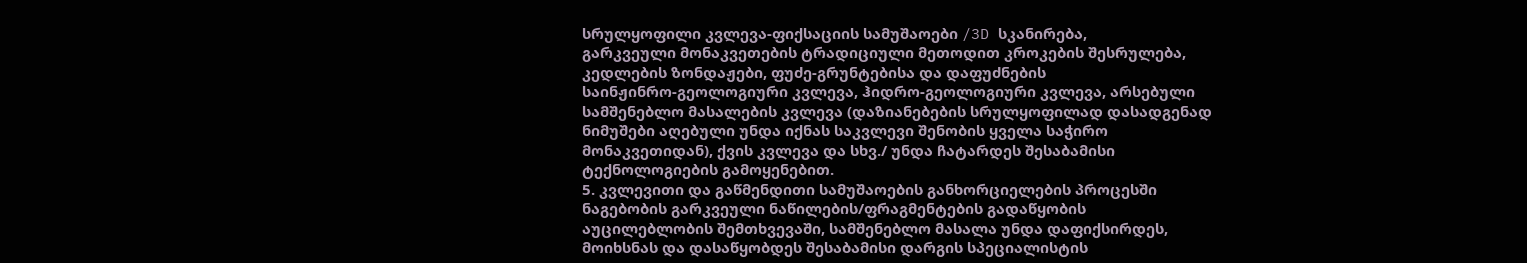სრულყოფილი კვლევა-ფიქსაციის სამუშაოები /3D სკანირება,
გარკვეული მონაკვეთების ტრადიციული მეთოდით კროკების შესრულება,
კედლების ზონდაჟები, ფუძე-გრუნტებისა და დაფუძნების
საინჟინრო-გეოლოგიური კვლევა, ჰიდრო-გეოლოგიური კვლევა, არსებული
სამშენებლო მასალების კვლევა (დაზიანებების სრულყოფილად დასადგენად
ნიმუშები აღებული უნდა იქნას საკვლევი შენობის ყველა საჭირო
მონაკვეთიდან), ქვის კვლევა და სხვ./ უნდა ჩატარდეს შესაბამისი
ტექნოლოგიების გამოყენებით.
5. კვლევითი და გაწმენდითი სამუშაოების განხორციელების პროცესში
ნაგებობის გარკვეული ნაწილების/ფრაგმენტების გადაწყობის
აუცილებლობის შემთხვევაში, სამშენებლო მასალა უნდა დაფიქსირდეს,
მოიხსნას და დასაწყობდეს შესაბამისი დარგის სპეციალისტის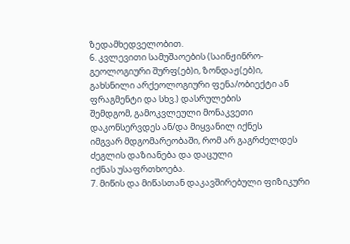ზედამხედველობით.
6. კვლევითი სამუშაოების (საინჟინრო-გეოლოგიური შურფ(ებ)ი, ზონდაჟ(ებ)ი,
გახსნილი არქეოლოგიური ფენა/ობიექტი ან ფრაგმენტი და სხვ.) დასრულების
შემდგომ, გამოკვლეული მონაკვეთი დაკონსერვდეს ან/და მიყვანილ იქნეს
იმგვარ მდგომარეობაში, რომ არ გაგრძელდეს ძეგლის დაზიანება და დაცული
იქნას უსაფრთხოება.
7. მიწის და მიწასთან დაკავშირებული ფიზიკური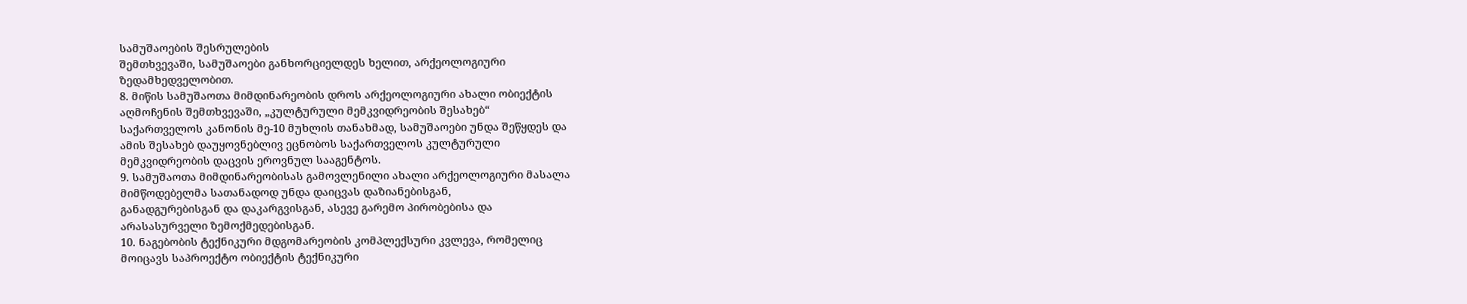სამუშაოების შესრულების
შემთხვევაში, სამუშაოები განხორციელდეს ხელით, არქეოლოგიური
ზედამხედველობით.
8. მიწის სამუშაოთა მიმდინარეობის დროს არქეოლოგიური ახალი ობიექტის
აღმოჩენის შემთხვევაში, „კულტურული მემკვიდრეობის შესახებ“
საქართველოს კანონის მე-10 მუხლის თანახმად, სამუშაოები უნდა შეწყდეს და
ამის შესახებ დაუყოვნებლივ ეცნობოს საქართველოს კულტურული
მემკვიდრეობის დაცვის ეროვნულ სააგენტოს.
9. სამუშაოთა მიმდინარეობისას გამოვლენილი ახალი არქეოლოგიური მასალა
მიმწოდებელმა სათანადოდ უნდა დაიცვას დაზიანებისგან,
განადგურებისგან და დაკარგვისგან, ასევე გარემო პირობებისა და
არასასურველი ზემოქმედებისგან.
10. ნაგებობის ტექნიკური მდგომარეობის კომპლექსური კვლევა, რომელიც
მოიცავს საპროექტო ობიექტის ტექნიკური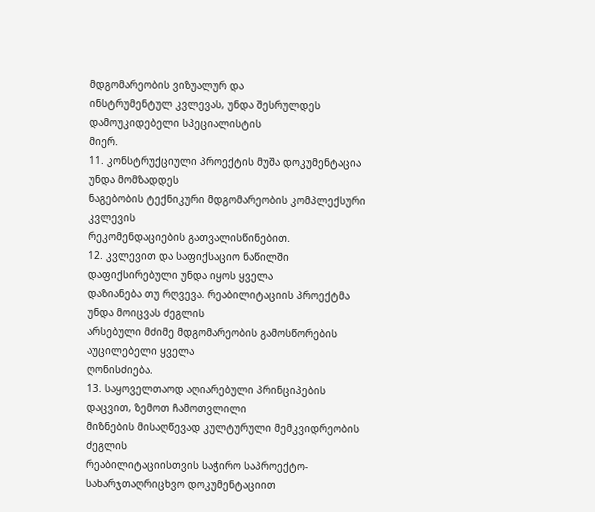მდგომარეობის ვიზუალურ და
ინსტრუმენტულ კვლევას, უნდა შესრულდეს დამოუკიდებელი სპეციალისტის
მიერ.
11. კონსტრუქციული პროექტის მუშა დოკუმენტაცია უნდა მომზადდეს
ნაგებობის ტექნიკური მდგომარეობის კომპლექსური კვლევის
რეკომენდაციების გათვალისწინებით.
12. კვლევით და საფიქსაციო ნაწილში დაფიქსირებული უნდა იყოს ყველა
დაზიანება თუ რღვევა. რეაბილიტაციის პროექტმა უნდა მოიცვას ძეგლის
არსებული მძიმე მდგომარეობის გამოსწორების აუცილებელი ყველა
ღონისძიება.
13. საყოველთაოდ აღიარებული პრინციპების დაცვით, ზემოთ ჩამოთვლილი
მიზნების მისაღწევად კულტურული მემკვიდრეობის ძეგლის
რეაბილიტაციისთვის საჭირო საპროექტო-სახარჯთაღრიცხვო დოკუმენტაციით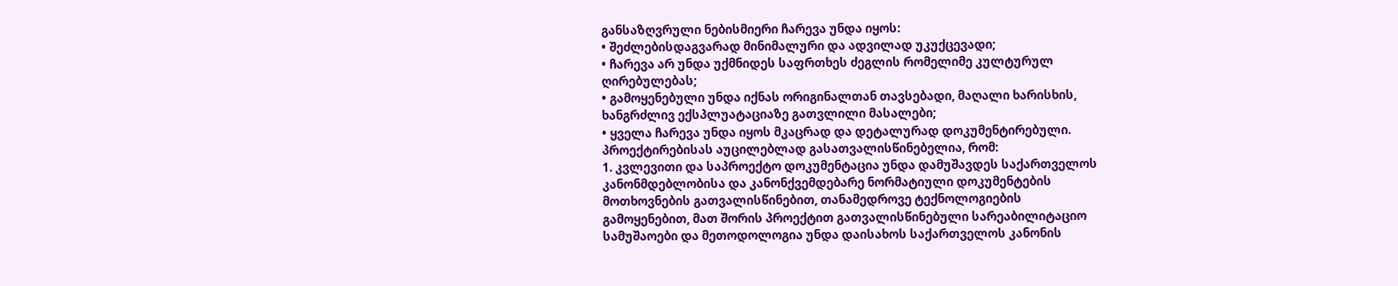განსაზღვრული ნებისმიერი ჩარევა უნდა იყოს:
• შეძლებისდაგვარად მინიმალური და ადვილად უკუქცევადი;
• ჩარევა არ უნდა უქმნიდეს საფრთხეს ძეგლის რომელიმე კულტურულ
ღირებულებას;
• გამოყენებული უნდა იქნას ორიგინალთან თავსებადი, მაღალი ხარისხის,
ხანგრძლივ ექსპლუატაციაზე გათვლილი მასალები;
• ყველა ჩარევა უნდა იყოს მკაცრად და დეტალურად დოკუმენტირებული.
პროექტირებისას აუცილებლად გასათვალისწინებელია, რომ:
1. კვლევითი და საპროექტო დოკუმენტაცია უნდა დამუშავდეს საქართველოს
კანონმდებლობისა და კანონქვემდებარე ნორმატიული დოკუმენტების
მოთხოვნების გათვალისწინებით, თანამედროვე ტექნოლოგიების
გამოყენებით, მათ შორის პროექტით გათვალისწინებული სარეაბილიტაციო
სამუშაოები და მეთოდოლოგია უნდა დაისახოს საქართველოს კანონის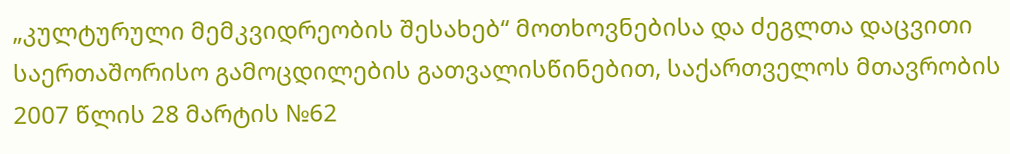„კულტურული მემკვიდრეობის შესახებ“ მოთხოვნებისა და ძეგლთა დაცვითი
საერთაშორისო გამოცდილების გათვალისწინებით, საქართველოს მთავრობის
2007 წლის 28 მარტის №62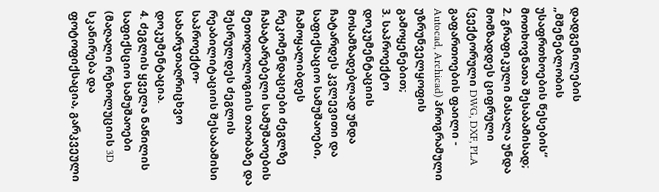დადგენილების „მშენებლობის უსაფრთხოების წესების“
მოთხოვნათა შესაბამისად;
2. გრაფიკული მასალა უნდა მომზადდეს ციფრული (ვექტორული DWG, DXF, PLA
გაფართოების ფაილი - Autocad, Archicad) პროგრამული უზრუნველყოფის გამოყენებით;
3. საპროექტო დოკუმენტაციის მოსამზადებლად უნდა ჩატარდეს კვლევითი და
საფიქსაციო სამუშაოები, ჩამოყალიბდეს რეკომენდაციები ძეგლზე
ჩასატარებელი სამუშაოების მეთოდოლოგიის თაობაზე და შესრულდეს ძეგლის
რეაბილიტაციის შესაბამისი საპროექტო-სახარჯთაღრიცხვო
დოკუმენტაცია.
4. ძეგლის ყველა ნაწილის საფიქსციო სამუშაოები (მაღალი რეზოლუციის 3D
სკანირება და ფოტოფიქსაცია, გარკვეული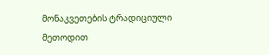მონაკვეთების ტრადიციული
მეთოდით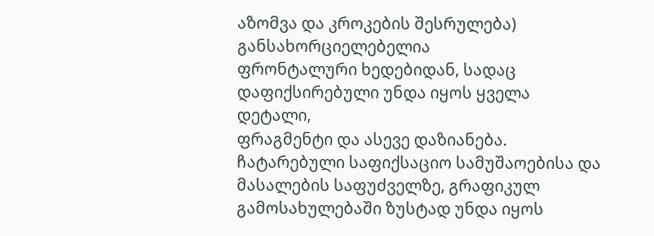აზომვა და კროკების შესრულება) განსახორციელებელია
ფრონტალური ხედებიდან, სადაც დაფიქსირებული უნდა იყოს ყველა დეტალი,
ფრაგმენტი და ასევე დაზიანება. ჩატარებული საფიქსაციო სამუშაოებისა და
მასალების საფუძველზე, გრაფიკულ გამოსახულებაში ზუსტად უნდა იყოს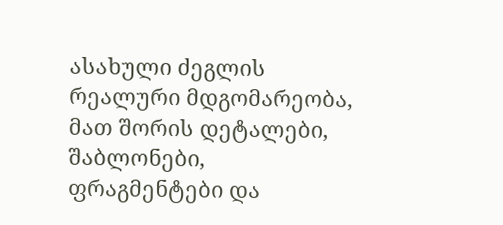ასახული ძეგლის რეალური მდგომარეობა, მათ შორის დეტალები, შაბლონები,
ფრაგმენტები და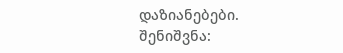დაზიანებები.
შენიშვნა: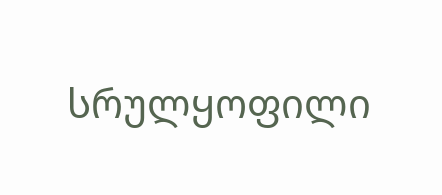სრულყოფილი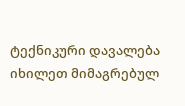ტექნიკური დავალება იხილეთ მიმაგრებულ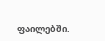ფაილებში.